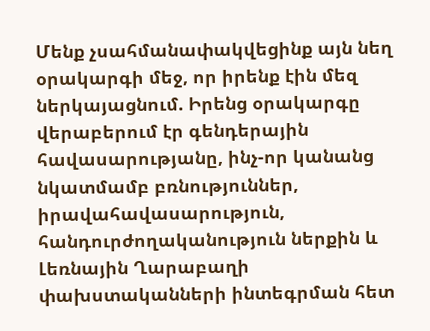Մենք չսահմանափակվեցինք այն նեղ օրակարգի մեջ, որ իրենք էին մեզ ներկայացնում. Իրենց օրակարգը վերաբերում էր գենդերային հավասարությանը, ինչ-որ կանանց նկատմամբ բռնություններ, իրավահավասարություն, հանդուրժողականություն ներքին և Լեռնային Ղարաբաղի փախստականների ինտեգրման հետ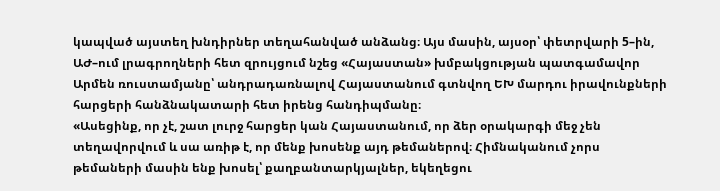կապված այստեղ խնդիրներ տեղահանված անձանց։ Այս մասին, այսօր՝ փետրվարի 5–ին, ԱԺ–ում լրագրողների հետ զրույցում նշեց «Հայաստան» խմբակցության պատգամավոր Արմեն ռուստամյանը՝ անդրադառնալով Հայաստանում գտնվող ԵԽ մարդու իրավունքների հարցերի հանձնակատարի հետ իրենց հանդիպմանը։
«Ասեցինք, որ չէ, շատ լուրջ հարցեր կան Հայաստանում, որ ձեր օրակարգի մեջ չեն տեղավորվում և սա առիթ է, որ մենք խոսենք այդ թեմաներով։ Հիմնականում չորս թեմաների մասին ենք խոսել՝ քաղբանտարկյալներ, եկեղեցու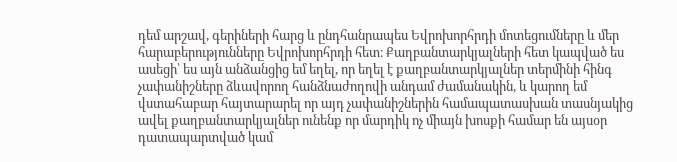դեմ արշավ, գերիների հարց և ընդհանրապես Եվրոխորհրդի մոտեցումները և մեր հարաբերությունները Եվրոխորհրդի հետ։ Քաղբանտարկյալների հետ կապված ես ասեցի՝ ես այն անձանցից եմ եղել, որ եղել է քաղբանտարկյալներ տերմինի հինգ չափանիշները ձևավորող հանձնաժողովի անդամ ժամանակին, և կարող եմ վստահաբար հայտարարել որ այդ չափանիշներին համապատասխան տասնյակից ավել քաղբանտարկյալներ ունենք որ մարդիկ ոչ միայն խոսքի համար են այսօր դատապարտված կամ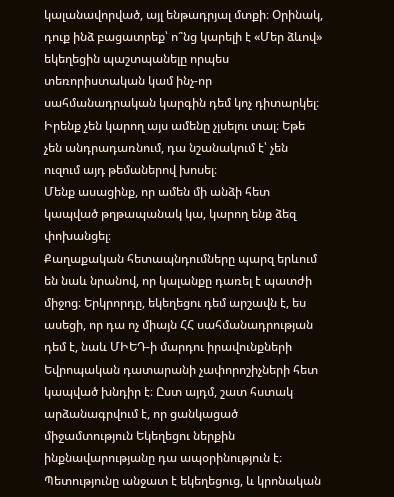կալանավորված, այլ ենթադրյալ մտքի։ Օրինակ, դուք ինձ բացատրեք՝ ո՞նց կարելի է «Մեր ձևով» եկեղեցին պաշտպանելը որպես տեռորիստական կամ ինչ-որ սահմանադրական կարգին դեմ կոչ դիտարկել։
Իրենք չեն կարող այս ամենը չլսելու տալ։ Եթե չեն անդրադառնում, դա նշանակում է՝ չեն ուզում այդ թեմաներով խոսել։
Մենք ասացինք, որ ամեն մի անձի հետ կապված թղթապանակ կա, կարող ենք ձեզ փոխանցել։
Քաղաքական հետապնդումները պարզ երևում են նաև նրանով, որ կալանքը դառել է պատժի միջոց։ Երկրորդը, եկեղեցու դեմ արշավն է, ես ասեցի, որ դա ոչ միայն ՀՀ սահմանադրության դեմ է, նաև ՄԻԵԴ-ի մարդու իրավունքների Եվրոպական դատարանի չափորոշիչների հետ կապված խնդիր է։ Ըստ այդմ, շատ հստակ արձանագրվում է, որ ցանկացած միջամտություն Եկեղեցու ներքին ինքնավարությանը դա ապօրինություն է։ Պետությունը անջատ է եկեղեցուց, և կրոնական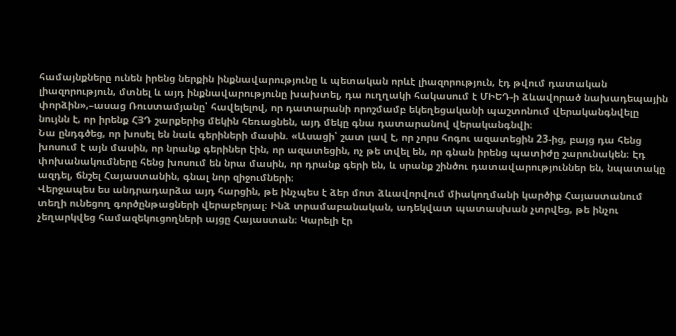համայնքները ունեն իրենց ներքին ինքնավարությունը և պետական որևէ լիազորություն, էդ թվում դատական լիազորություն, մտնել և այդ ինքնավարությունը խախտել, դա ուղղակի հակասում է ՄԻԵԴ-ի ձևավորած նախադեպային փորձին»,–ասաց Ռուստամյանը՝ հավելելով, որ դատարանի որոշմամբ եկեղեցականի պաշտոնում վերականգնվելը նույնն է, որ իրենք ՀՅԴ շարքերից մեկին հեռացնեն, այդ մեկը գնա դատարանով վերականգնվի։
Նա ընդգծեց, որ խոսել են նաև գերիների մասին. «Ասացի՝ շատ լավ է, որ չորս հոգու ազատեցին 23-ից, բայց դա հենց խոսում է այն մասին, որ նրանք գերիներ էին, որ ազատեցին, ոչ թե տվել են, որ գնան իրենց պատիժը շարունակեն։ Էդ փոխանակումները հենց խոսում են նրա մասին, որ դրանք գերի են, և սրանք շինծու դատավարություններ են, նպատակը ազդել, ճնշել Հայաստանին, գնալ նոր զիջումների։
Վերջապես ես անդրադարձա այդ հարցին, թե ինչպես է ձեր մոտ ձևավորվում միակողմանի կարծիք Հայաստանում տեղի ունեցող գործընթացների վերաբերյալ։ Ինձ տրամաբանական, ադեկվատ պատասխան չտրվեց, թե ինչու չեղարկվեց համազեկուցողների այցը Հայաստան։ Կարելի էր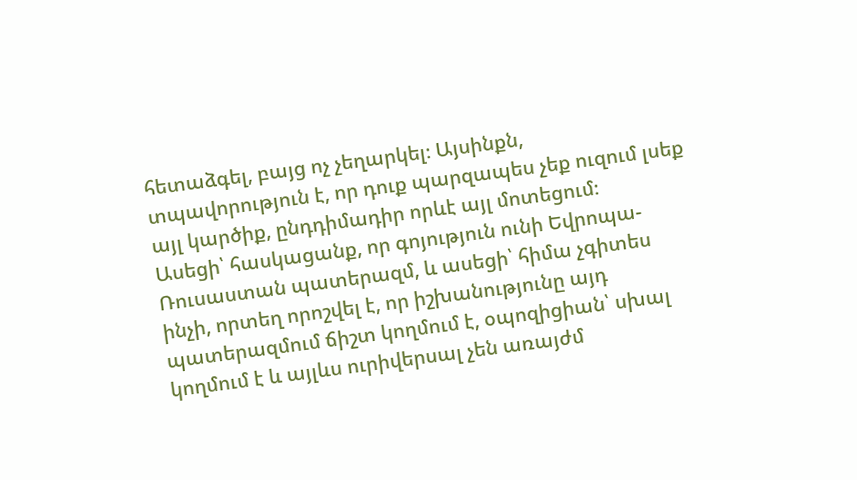հետաձգել, բայց ոչ չեղարկել։ Այսինքն, տպավորություն է, որ դուք պարզապես չեք ուզում լսեք այլ կարծիք, ընդդիմադիր որևէ այլ մոտեցում։
Ասեցի՝ հասկացանք, որ գոյություն ունի Եվրոպա-Ռուսաստան պատերազմ, և ասեցի՝ հիմա չգիտես ինչի, որտեղ որոշվել է, որ իշխանությունը այդ պատերազմում ճիշտ կողմում է, օպոզիցիան՝ սխալ կողմում է և այլևս ուրիվերսալ չեն առայժմ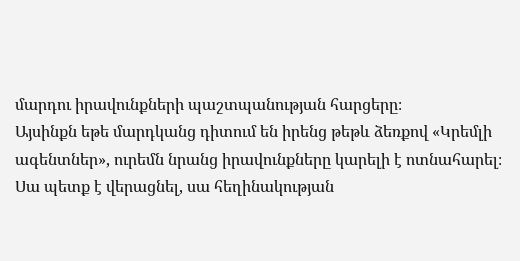մարդու իրավունքների պաշտպանության հարցերը։
Այսինքն եթե մարդկանց դիտում են իրենց թեթև ձեռքով «Կրեմլի ագենտներ», ուրեմն նրանց իրավունքները կարելի է ոտնահարել։ Սա պետք է վերացնել, սա հեղինակության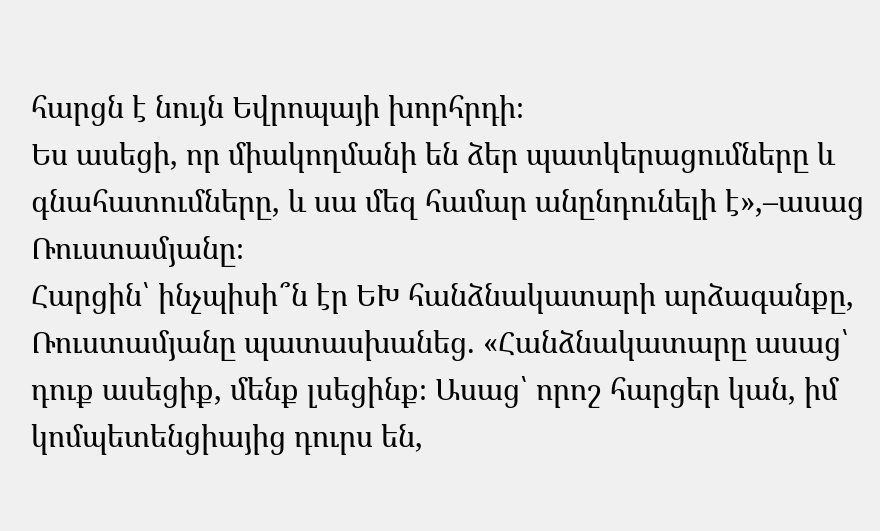հարցն է նույն Եվրոպայի խորհրդի։
Ես ասեցի, որ միակողմանի են ձեր պատկերացումները և գնահատումները, և սա մեզ համար անընդունելի է»,–ասաց Ռուստամյանը։
Հարցին՝ ինչպիսի՞ն էր ԵԽ հանձնակատարի արձագանքը, Ռուստամյանը պատասխանեց. «Հանձնակատարը ասաց՝ դուք ասեցիք, մենք լսեցինք։ Ասաց՝ որոշ հարցեր կան, իմ կոմպետենցիայից դուրս են,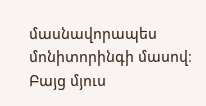մասնավորապես մոնիտորինգի մասով։ Բայց մյուս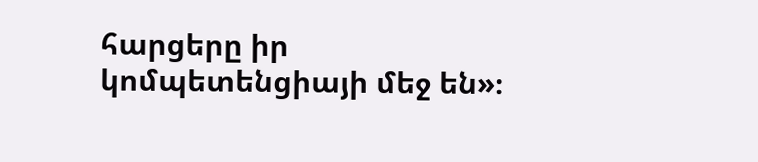հարցերը իր կոմպետենցիայի մեջ են»։